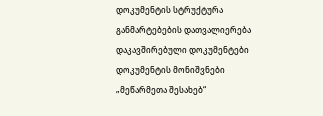დოკუმენტის სტრუქტურა
განმარტებების დათვალიერება
დაკავშირებული დოკუმენტები
დოკუმენტის მონიშვნები
„მეწარმეთა შესახებ“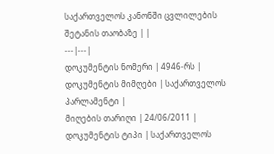საქართველოს კანონში ცვლილების შეტანის თაობაზე | |
---|---|
დოკუმენტის ნომერი | 4946-რს |
დოკუმენტის მიმღები | საქართველოს პარლამენტი |
მიღების თარიღი | 24/06/2011 |
დოკუმენტის ტიპი | საქართველოს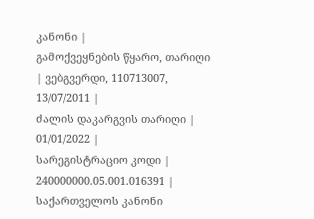კანონი |
გამოქვეყნების წყარო, თარიღი | ვებგვერდი, 110713007, 13/07/2011 |
ძალის დაკარგვის თარიღი | 01/01/2022 |
სარეგისტრაციო კოდი | 240000000.05.001.016391 |
საქართველოს კანონი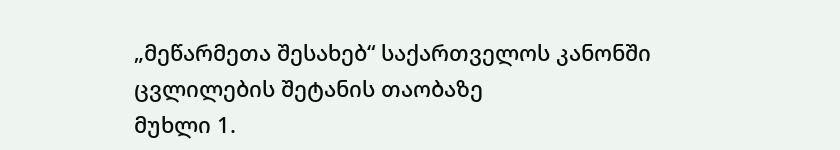„მეწარმეთა შესახებ“ საქართველოს კანონში ცვლილების შეტანის თაობაზე
მუხლი 1.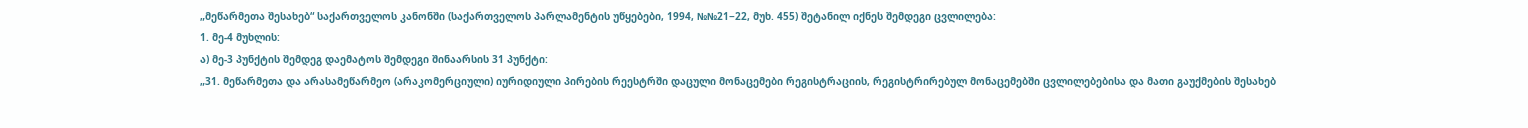„მეწარმეთა შესახებ“ საქართველოს კანონში (საქართველოს პარლამენტის უწყებები, 1994, №№21−22, მუხ. 455) შეტანილ იქნეს შემდეგი ცვლილება:
1. მე-4 მუხლის:
ა) მე-3 პუნქტის შემდეგ დაემატოს შემდეგი შინაარსის 31 პუნქტი:
„31. მეწარმეთა და არასამეწარმეო (არაკომერციული) იურიდიული პირების რეესტრში დაცული მონაცემები რეგისტრაციის, რეგისტრირებულ მონაცემებში ცვლილებებისა და მათი გაუქმების შესახებ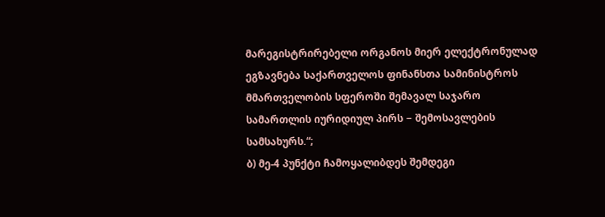მარეგისტრირებელი ორგანოს მიერ ელექტრონულად ეგზავნება საქართველოს ფინანსთა სამინისტროს მმართველობის სფეროში შემავალ საჯარო სამართლის იურიდიულ პირს − შემოსავლების სამსახურს.“;
ბ) მე-4 პუნქტი ჩამოყალიბდეს შემდეგი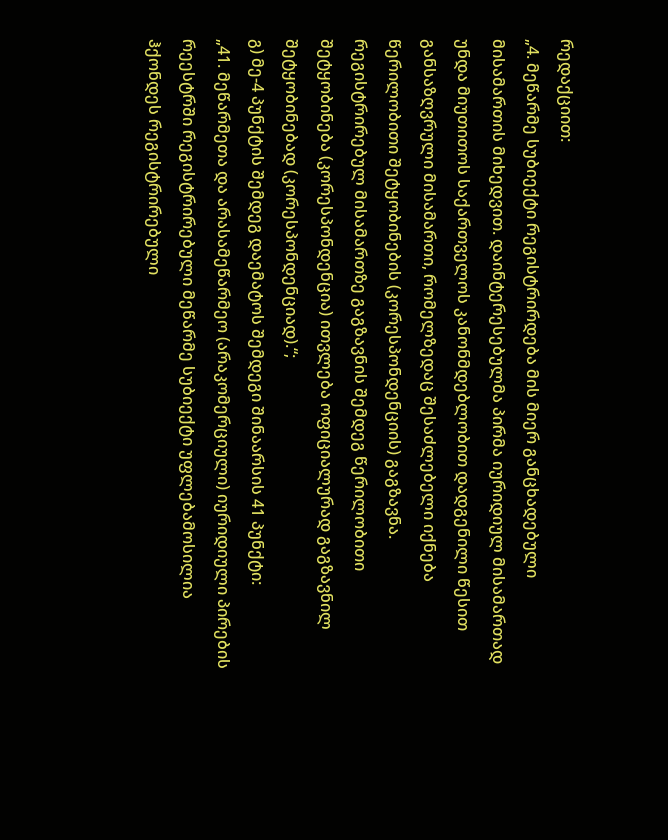რედაქციით:
„4. მეწარმე სუბიექტი რეგისტრირდება მის მიერ განცხადებული მისამართის მიხედვით. დაინტერესებულმა პირმა იურიდიულ მისამართად უნდა მიუთითოს საქართველოს კანონმდებლობით დადგენილი წესით განსაზღვრული მისამართი, რომელზედაც შესაძლებელი იქნება წერილობითი შეტყობინების (კორესპონდენციის) გაგზავნა. რეგისტრირებულ მისამართზე გაგზავნის შემდეგ წერილობითი შეტყობინება (კორესპონდენცია) ითვლება ოფიციალურად გაგზავნილ შეტყობინებად (კორესპონდენციად).“;
გ) მე-4 პუნქტის შემდეგ დაემატოს შემდეგი შინაარსის 41 პუნქტი:
„41. მეწარმეთა და არასამეწარმეო (არაკომერციული) იურიდიული პირების რეესტრში რეგისტრირებული მეწარმე სუბიექტი უფლებამოსილია ჰქონდეს რეგისტრირებული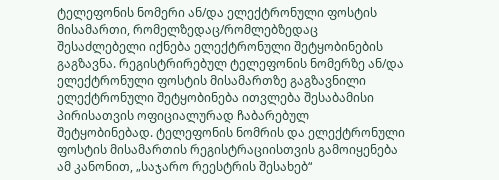ტელეფონის ნომერი ან/და ელექტრონული ფოსტის მისამართი, რომელზედაც/რომლებზედაც შესაძლებელი იქნება ელექტრონული შეტყობინების გაგზავნა. რეგისტრირებულ ტელეფონის ნომერზე ან/და ელექტრონული ფოსტის მისამართზე გაგზავნილი ელექტრონული შეტყობინება ითვლება შესაბამისი პირისათვის ოფიციალურად ჩაბარებულ შეტყობინებად. ტელეფონის ნომრის და ელექტრონული ფოსტის მისამართის რეგისტრაციისთვის გამოიყენება ამ კანონით, „საჯარო რეესტრის შესახებ“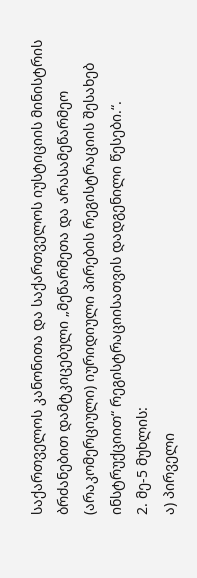საქართველოს კანონითა და საქართველოს იუსტიციის მინისტრის ბრძანებით დამტკიცებული „მეწარმეთა და არასამეწარმეო (არაკომერციული) იურიდიული პირების რეგისტრაციის შესახებ ინსტრუქციით“ რეგისტრაციისათვის დადგენილი წესები.“.
2. მე-5 მუხლის:
ა) პირველი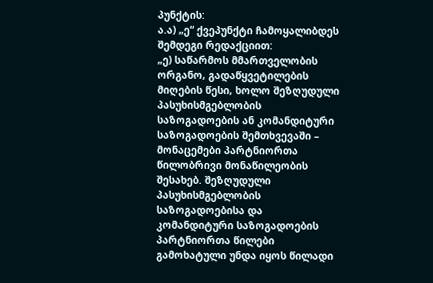პუნქტის:
ა.ა) „ე“ ქვეპუნქტი ჩამოყალიბდეს შემდეგი რედაქციით:
„ე) საწარმოს მმართველობის ორგანო, გადაწყვეტილების მიღების წესი, ხოლო შეზღუდული პასუხისმგებლობის საზოგადოების ან კომანდიტური საზოგადოების შემთხვევაში – მონაცემები პარტნიორთა წილობრივი მონაწილეობის შესახებ. შეზღუდული პასუხისმგებლობის საზოგადოებისა და კომანდიტური საზოგადოების პარტნიორთა წილები გამოხატული უნდა იყოს წილადი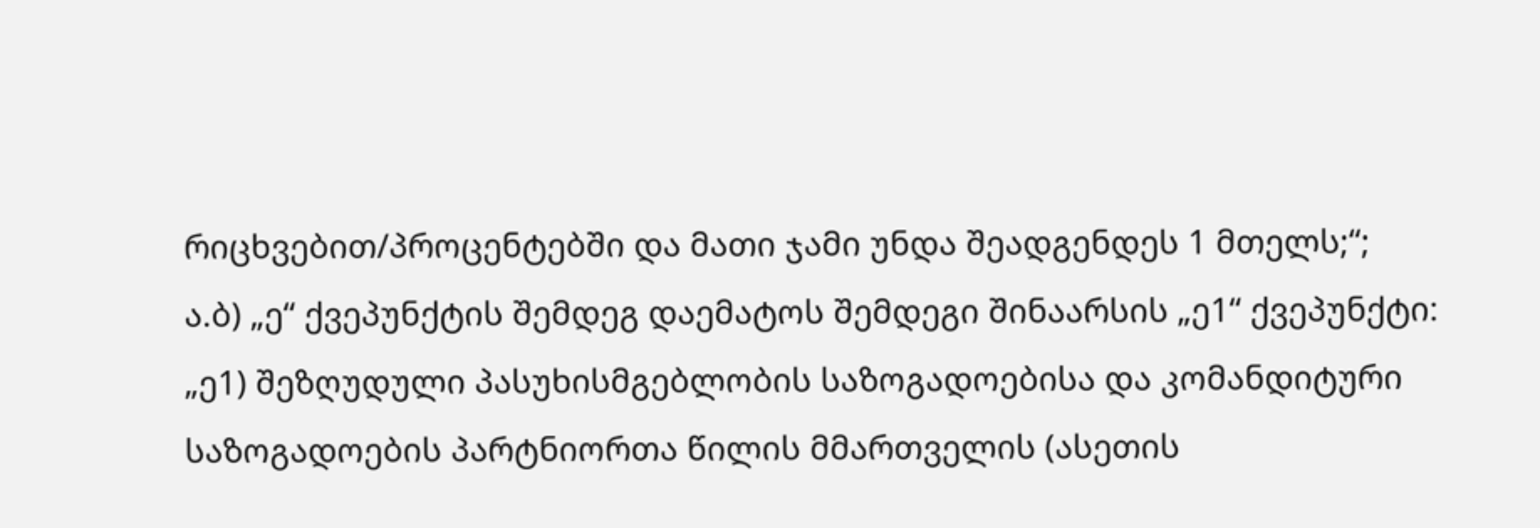რიცხვებით/პროცენტებში და მათი ჯამი უნდა შეადგენდეს 1 მთელს;“;
ა.ბ) „ე“ ქვეპუნქტის შემდეგ დაემატოს შემდეგი შინაარსის „ე1“ ქვეპუნქტი:
„ე1) შეზღუდული პასუხისმგებლობის საზოგადოებისა და კომანდიტური საზოგადოების პარტნიორთა წილის მმართველის (ასეთის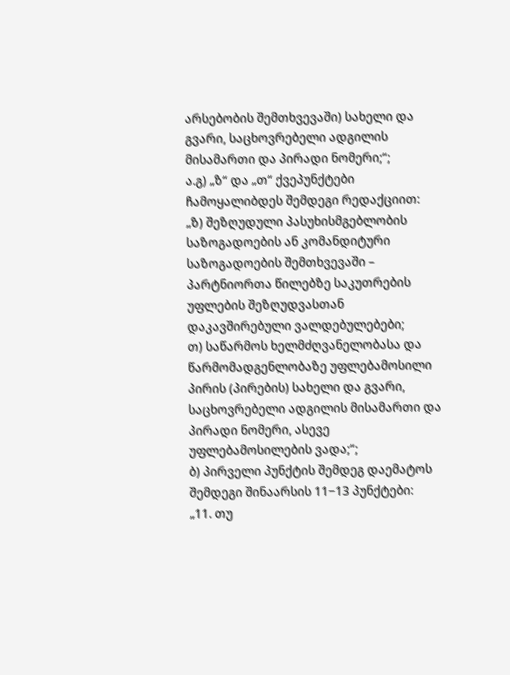არსებობის შემთხვევაში) სახელი და გვარი, საცხოვრებელი ადგილის მისამართი და პირადი ნომერი;“;
ა.გ) „ზ“ და „თ“ ქვეპუნქტები ჩამოყალიბდეს შემდეგი რედაქციით:
„ზ) შეზღუდული პასუხისმგებლობის საზოგადოების ან კომანდიტური საზოგადოების შემთხვევაში – პარტნიორთა წილებზე საკუთრების უფლების შეზღუდვასთან დაკავშირებული ვალდებულებები;
თ) საწარმოს ხელმძღვანელობასა და წარმომადგენლობაზე უფლებამოსილი პირის (პირების) სახელი და გვარი, საცხოვრებელი ადგილის მისამართი და პირადი ნომერი, ასევე უფლებამოსილების ვადა;“;
ბ) პირველი პუნქტის შემდეგ დაემატოს შემდეგი შინაარსის 11−13 პუნქტები:
„11. თუ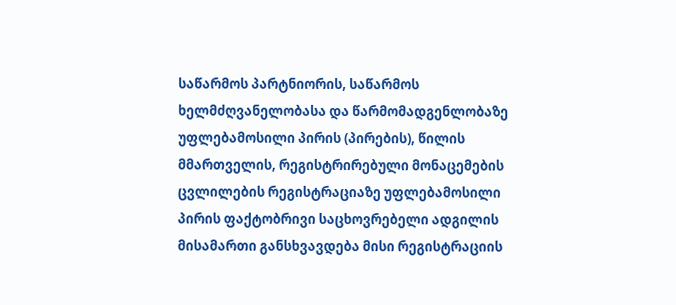საწარმოს პარტნიორის, საწარმოს ხელმძღვანელობასა და წარმომადგენლობაზე უფლებამოსილი პირის (პირების), წილის მმართველის, რეგისტრირებული მონაცემების ცვლილების რეგისტრაციაზე უფლებამოსილი პირის ფაქტობრივი საცხოვრებელი ადგილის მისამართი განსხვავდება მისი რეგისტრაციის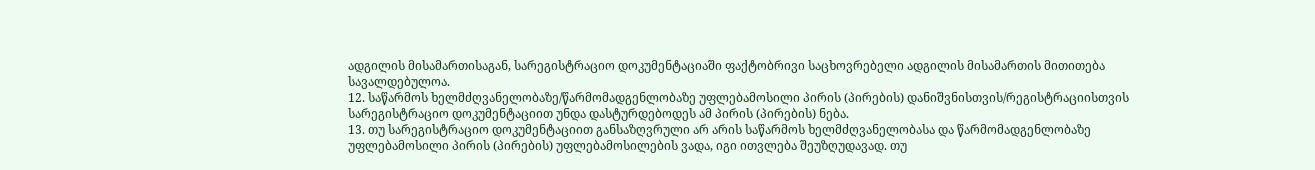ადგილის მისამართისაგან, სარეგისტრაციო დოკუმენტაციაში ფაქტობრივი საცხოვრებელი ადგილის მისამართის მითითება სავალდებულოა.
12. საწარმოს ხელმძღვანელობაზე/წარმომადგენლობაზე უფლებამოსილი პირის (პირების) დანიშვნისთვის/რეგისტრაციისთვის სარეგისტრაციო დოკუმენტაციით უნდა დასტურდებოდეს ამ პირის (პირების) ნება.
13. თუ სარეგისტრაციო დოკუმენტაციით განსაზღვრული არ არის საწარმოს ხელმძღვანელობასა და წარმომადგენლობაზე უფლებამოსილი პირის (პირების) უფლებამოსილების ვადა, იგი ითვლება შეუზღუდავად. თუ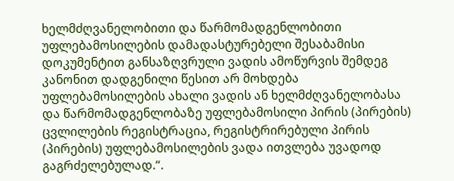ხელმძღვანელობითი და წარმომადგენლობითი უფლებამოსილების დამადასტურებელი შესაბამისი დოკუმენტით განსაზღვრული ვადის ამოწურვის შემდეგ კანონით დადგენილი წესით არ მოხდება უფლებამოსილების ახალი ვადის ან ხელმძღვანელობასა და წარმომადგენლობაზე უფლებამოსილი პირის (პირების) ცვლილების რეგისტრაცია, რეგისტრირებული პირის (პირების) უფლებამოსილების ვადა ითვლება უვადოდ გაგრძელებულად.“.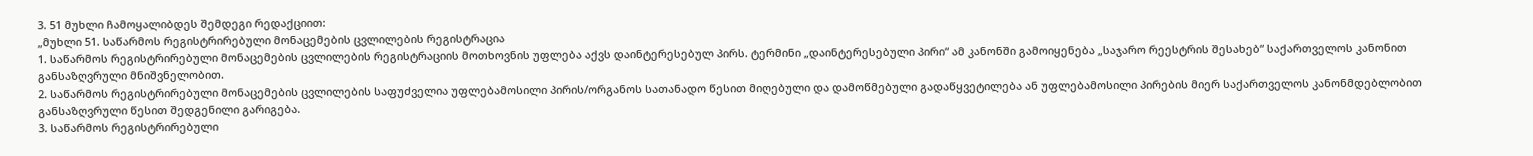3. 51 მუხლი ჩამოყალიბდეს შემდეგი რედაქციით:
„მუხლი 51. საწარმოს რეგისტრირებული მონაცემების ცვლილების რეგისტრაცია
1. საწარმოს რეგისტრირებული მონაცემების ცვლილების რეგისტრაციის მოთხოვნის უფლება აქვს დაინტერესებულ პირს. ტერმინი „დაინტერესებული პირი“ ამ კანონში გამოიყენება „საჯარო რეესტრის შესახებ“ საქართველოს კანონით განსაზღვრული მნიშვნელობით.
2. საწარმოს რეგისტრირებული მონაცემების ცვლილების საფუძველია უფლებამოსილი პირის/ორგანოს სათანადო წესით მიღებული და დამოწმებული გადაწყვეტილება ან უფლებამოსილი პირების მიერ საქართველოს კანონმდებლობით განსაზღვრული წესით შედგენილი გარიგება.
3. საწარმოს რეგისტრირებული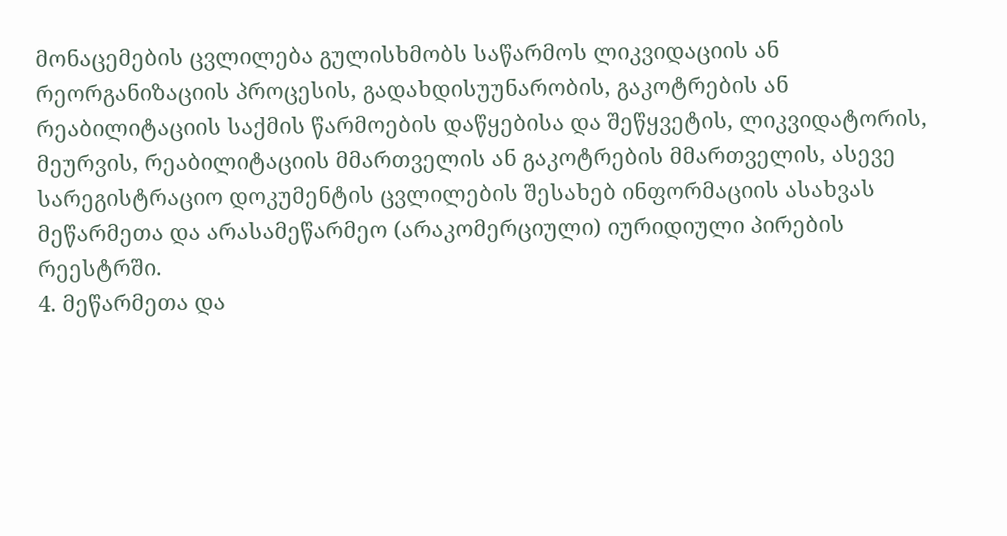მონაცემების ცვლილება გულისხმობს საწარმოს ლიკვიდაციის ან რეორგანიზაციის პროცესის, გადახდისუუნარობის, გაკოტრების ან რეაბილიტაციის საქმის წარმოების დაწყებისა და შეწყვეტის, ლიკვიდატორის, მეურვის, რეაბილიტაციის მმართველის ან გაკოტრების მმართველის, ასევე სარეგისტრაციო დოკუმენტის ცვლილების შესახებ ინფორმაციის ასახვას მეწარმეთა და არასამეწარმეო (არაკომერციული) იურიდიული პირების რეესტრში.
4. მეწარმეთა და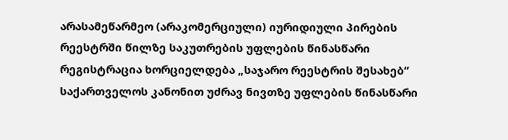არასამეწარმეო (არაკომერციული) იურიდიული პირების რეესტრში წილზე საკუთრების უფლების წინასწარი რეგისტრაცია ხორციელდება „საჯარო რეესტრის შესახებ“ საქართველოს კანონით უძრავ ნივთზე უფლების წინასწარი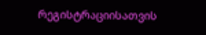რეგისტრაციისათვის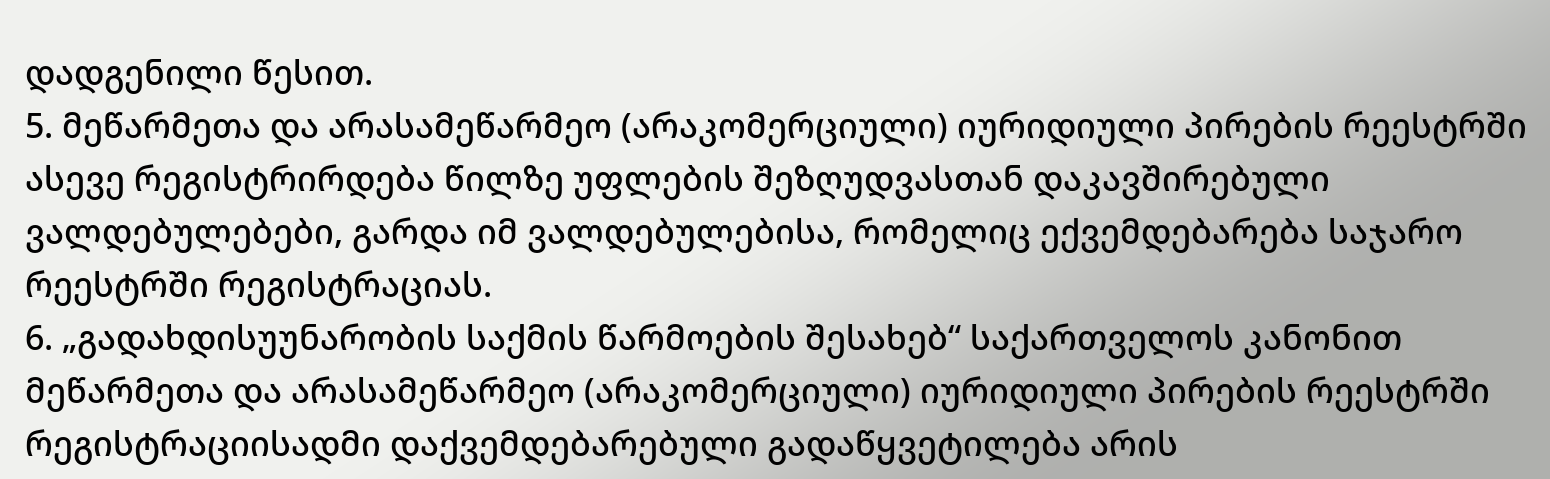დადგენილი წესით.
5. მეწარმეთა და არასამეწარმეო (არაკომერციული) იურიდიული პირების რეესტრში ასევე რეგისტრირდება წილზე უფლების შეზღუდვასთან დაკავშირებული ვალდებულებები, გარდა იმ ვალდებულებისა, რომელიც ექვემდებარება საჯარო რეესტრში რეგისტრაციას.
6. „გადახდისუუნარობის საქმის წარმოების შესახებ“ საქართველოს კანონით მეწარმეთა და არასამეწარმეო (არაკომერციული) იურიდიული პირების რეესტრში რეგისტრაციისადმი დაქვემდებარებული გადაწყვეტილება არის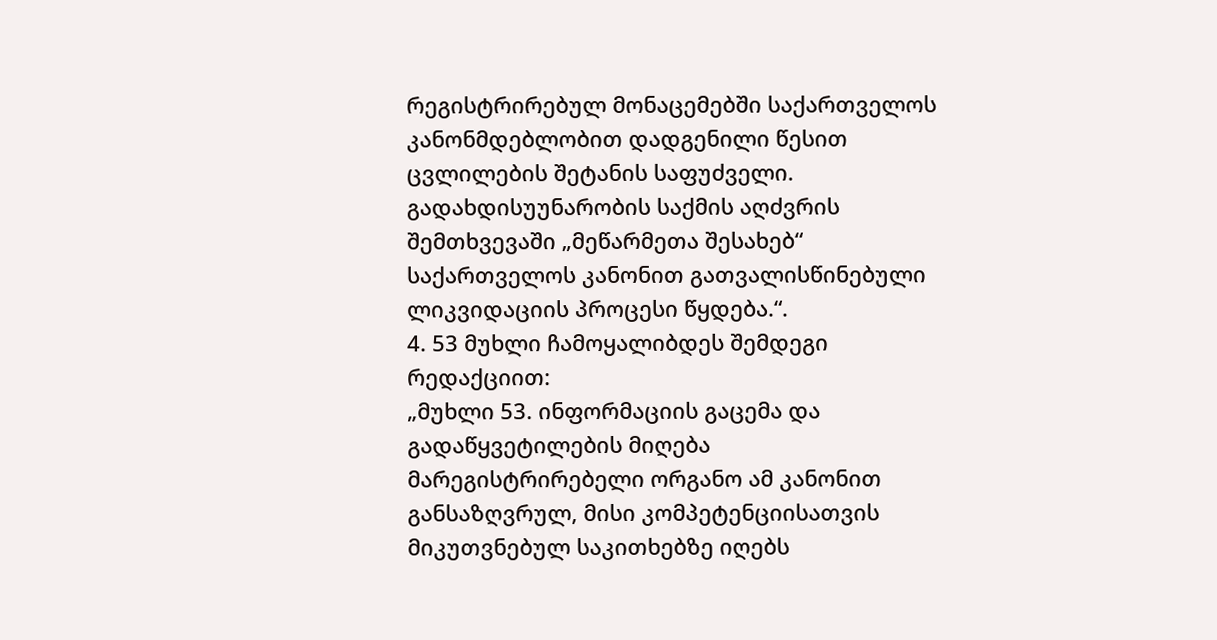რეგისტრირებულ მონაცემებში საქართველოს კანონმდებლობით დადგენილი წესით ცვლილების შეტანის საფუძველი. გადახდისუუნარობის საქმის აღძვრის შემთხვევაში „მეწარმეთა შესახებ“ საქართველოს კანონით გათვალისწინებული ლიკვიდაციის პროცესი წყდება.“.
4. 53 მუხლი ჩამოყალიბდეს შემდეგი რედაქციით:
„მუხლი 53. ინფორმაციის გაცემა და გადაწყვეტილების მიღება
მარეგისტრირებელი ორგანო ამ კანონით განსაზღვრულ, მისი კომპეტენციისათვის მიკუთვნებულ საკითხებზე იღებს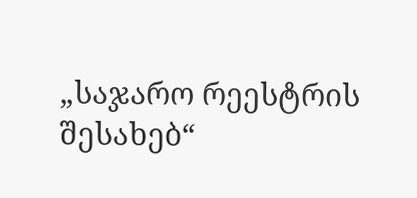„საჯარო რეესტრის შესახებ“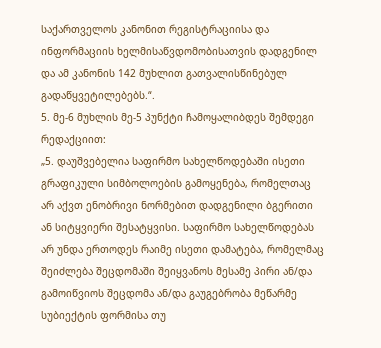საქართველოს კანონით რეგისტრაციისა და ინფორმაციის ხელმისაწვდომობისათვის დადგენილ და ამ კანონის 142 მუხლით გათვალისწინებულ გადაწყვეტილებებს.“.
5. მე-6 მუხლის მე-5 პუნქტი ჩამოყალიბდეს შემდეგი რედაქციით:
„5. დაუშვებელია საფირმო სახელწოდებაში ისეთი გრაფიკული სიმბოლოების გამოყენება, რომელთაც არ აქვთ ენობრივი ნორმებით დადგენილი ბგერითი ან სიტყვიერი შესატყვისი. საფირმო სახელწოდებას არ უნდა ერთოდეს რაიმე ისეთი დამატება, რომელმაც შეიძლება შეცდომაში შეიყვანოს მესამე პირი ან/და გამოიწვიოს შეცდომა ან/და გაუგებრობა მეწარმე სუბიექტის ფორმისა თუ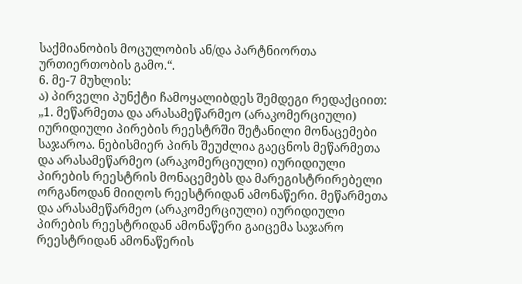საქმიანობის მოცულობის ან/და პარტნიორთა ურთიერთობის გამო.“.
6. მე-7 მუხლის:
ა) პირველი პუნქტი ჩამოყალიბდეს შემდეგი რედაქციით:
„1. მეწარმეთა და არასამეწარმეო (არაკომერციული) იურიდიული პირების რეესტრში შეტანილი მონაცემები საჯაროა. ნებისმიერ პირს შეუძლია გაეცნოს მეწარმეთა და არასამეწარმეო (არაკომერციული) იურიდიული პირების რეესტრის მონაცემებს და მარეგისტრირებელი ორგანოდან მიიღოს რეესტრიდან ამონაწერი. მეწარმეთა და არასამეწარმეო (არაკომერციული) იურიდიული პირების რეესტრიდან ამონაწერი გაიცემა საჯარო რეესტრიდან ამონაწერის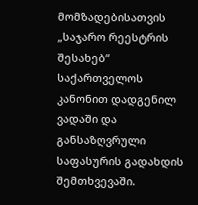მომზადებისათვის „საჯარო რეესტრის შესახებ“ საქართველოს კანონით დადგენილ ვადაში და განსაზღვრული საფასურის გადახდის შემთხვევაში.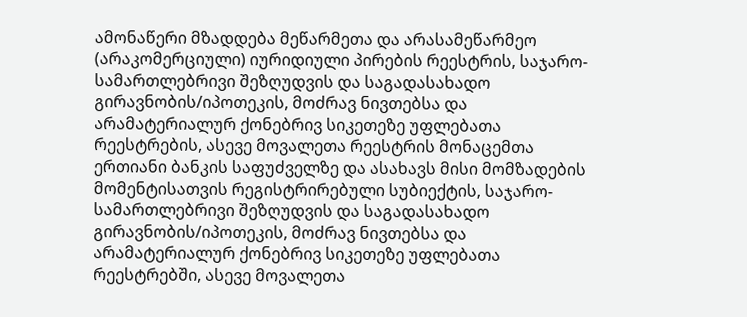ამონაწერი მზადდება მეწარმეთა და არასამეწარმეო (არაკომერციული) იურიდიული პირების რეესტრის, საჯარო-სამართლებრივი შეზღუდვის და საგადასახადო გირავნობის/იპოთეკის, მოძრავ ნივთებსა და არამატერიალურ ქონებრივ სიკეთეზე უფლებათა რეესტრების, ასევე მოვალეთა რეესტრის მონაცემთა ერთიანი ბანკის საფუძველზე და ასახავს მისი მომზადების მომენტისათვის რეგისტრირებული სუბიექტის, საჯარო-სამართლებრივი შეზღუდვის და საგადასახადო გირავნობის/იპოთეკის, მოძრავ ნივთებსა და არამატერიალურ ქონებრივ სიკეთეზე უფლებათა რეესტრებში, ასევე მოვალეთა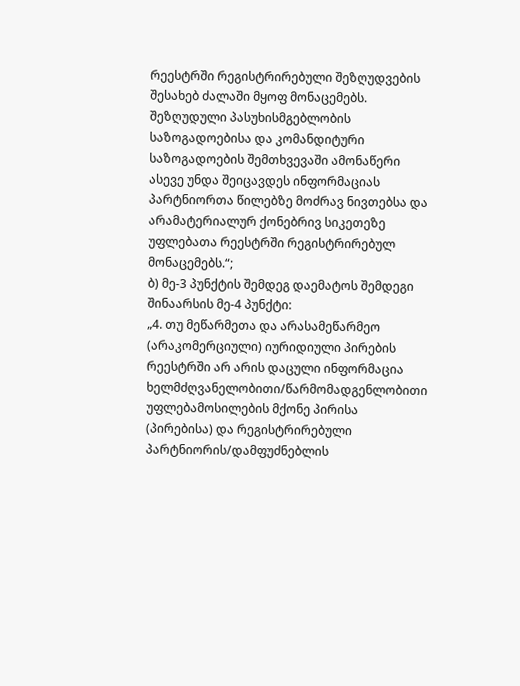რეესტრში რეგისტრირებული შეზღუდვების შესახებ ძალაში მყოფ მონაცემებს. შეზღუდული პასუხისმგებლობის საზოგადოებისა და კომანდიტური საზოგადოების შემთხვევაში ამონაწერი ასევე უნდა შეიცავდეს ინფორმაციას პარტნიორთა წილებზე მოძრავ ნივთებსა და არამატერიალურ ქონებრივ სიკეთეზე უფლებათა რეესტრში რეგისტრირებულ მონაცემებს.“;
ბ) მე-3 პუნქტის შემდეგ დაემატოს შემდეგი შინაარსის მე-4 პუნქტი:
„4. თუ მეწარმეთა და არასამეწარმეო (არაკომერციული) იურიდიული პირების რეესტრში არ არის დაცული ინფორმაცია ხელმძღვანელობითი/წარმომადგენლობითი უფლებამოსილების მქონე პირისა (პირებისა) და რეგისტრირებული პარტნიორის/დამფუძნებლის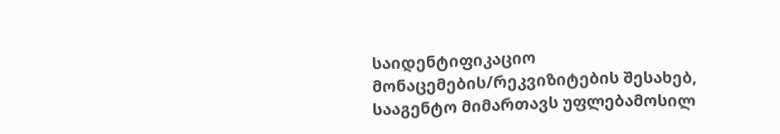საიდენტიფიკაციო მონაცემების/რეკვიზიტების შესახებ, სააგენტო მიმართავს უფლებამოსილ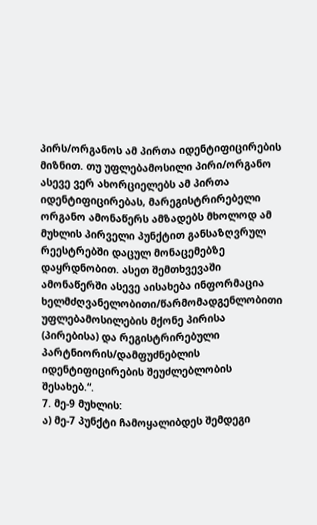პირს/ორგანოს ამ პირთა იდენტიფიცირების მიზნით. თუ უფლებამოსილი პირი/ორგანო ასევე ვერ ახორციელებს ამ პირთა იდენტიფიცირებას, მარეგისტრირებელი ორგანო ამონაწერს ამზადებს მხოლოდ ამ მუხლის პირველი პუნქტით განსაზღვრულ რეესტრებში დაცულ მონაცემებზე დაყრდნობით. ასეთ შემთხვევაში ამონაწერში ასევე აისახება ინფორმაცია ხელმძღვანელობითი/წარმომადგენლობითი უფლებამოსილების მქონე პირისა (პირებისა) და რეგისტრირებული პარტნიორის/დამფუძნებლის იდენტიფიცირების შეუძლებლობის შესახებ.“.
7. მე-9 მუხლის:
ა) მე-7 პუნქტი ჩამოყალიბდეს შემდეგი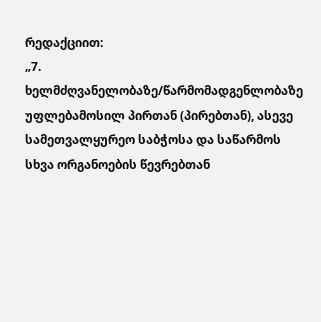რედაქციით:
„7. ხელმძღვანელობაზე/წარმომადგენლობაზე უფლებამოსილ პირთან (პირებთან), ასევე სამეთვალყურეო საბჭოსა და საწარმოს სხვა ორგანოების წევრებთან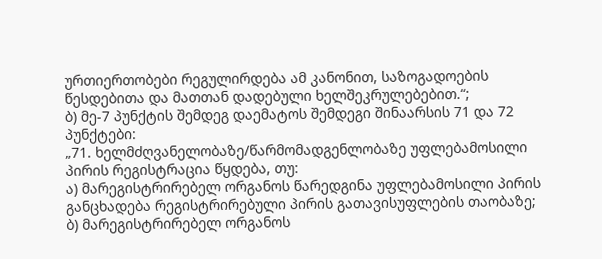ურთიერთობები რეგულირდება ამ კანონით, საზოგადოების წესდებითა და მათთან დადებული ხელშეკრულებებით.“;
ბ) მე-7 პუნქტის შემდეგ დაემატოს შემდეგი შინაარსის 71 და 72 პუნქტები:
„71. ხელმძღვანელობაზე/წარმომადგენლობაზე უფლებამოსილი პირის რეგისტრაცია წყდება, თუ:
ა) მარეგისტრირებელ ორგანოს წარედგინა უფლებამოსილი პირის განცხადება რეგისტრირებული პირის გათავისუფლების თაობაზე;
ბ) მარეგისტრირებელ ორგანოს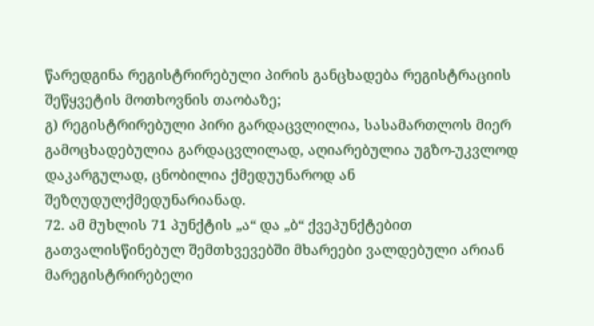წარედგინა რეგისტრირებული პირის განცხადება რეგისტრაციის შეწყვეტის მოთხოვნის თაობაზე;
გ) რეგისტრირებული პირი გარდაცვლილია, სასამართლოს მიერ გამოცხადებულია გარდაცვლილად, აღიარებულია უგზო-უკვლოდ დაკარგულად, ცნობილია ქმედუუნაროდ ან შეზღუდულქმედუნარიანად.
72. ამ მუხლის 71 პუნქტის „ა“ და „ბ“ ქვეპუნქტებით გათვალისწინებულ შემთხვევებში მხარეები ვალდებული არიან მარეგისტრირებელი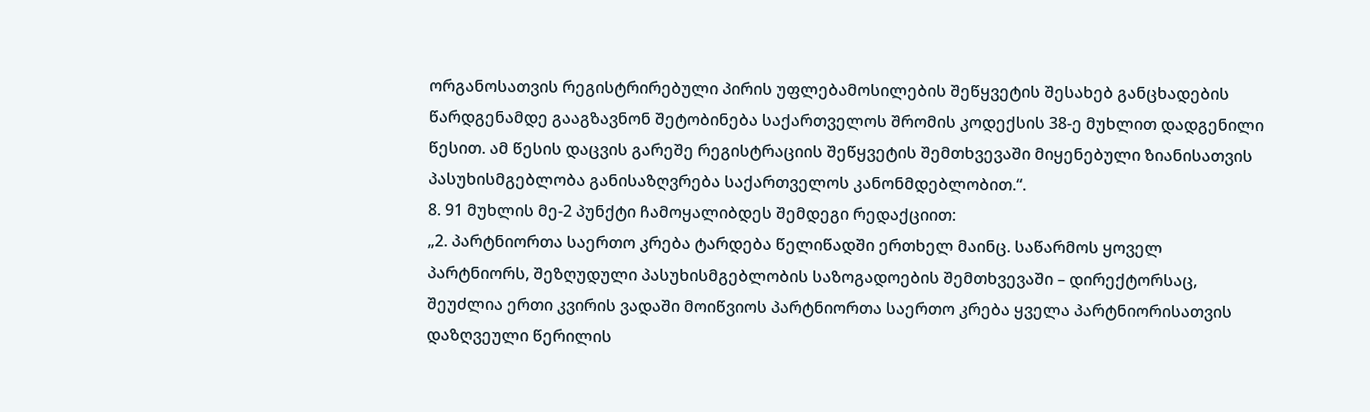ორგანოსათვის რეგისტრირებული პირის უფლებამოსილების შეწყვეტის შესახებ განცხადების წარდგენამდე გააგზავნონ შეტობინება საქართველოს შრომის კოდექსის 38-ე მუხლით დადგენილი წესით. ამ წესის დაცვის გარეშე რეგისტრაციის შეწყვეტის შემთხვევაში მიყენებული ზიანისათვის პასუხისმგებლობა განისაზღვრება საქართველოს კანონმდებლობით.“.
8. 91 მუხლის მე-2 პუნქტი ჩამოყალიბდეს შემდეგი რედაქციით:
„2. პარტნიორთა საერთო კრება ტარდება წელიწადში ერთხელ მაინც. საწარმოს ყოველ პარტნიორს, შეზღუდული პასუხისმგებლობის საზოგადოების შემთხვევაში – დირექტორსაც, შეუძლია ერთი კვირის ვადაში მოიწვიოს პარტნიორთა საერთო კრება ყველა პარტნიორისათვის დაზღვეული წერილის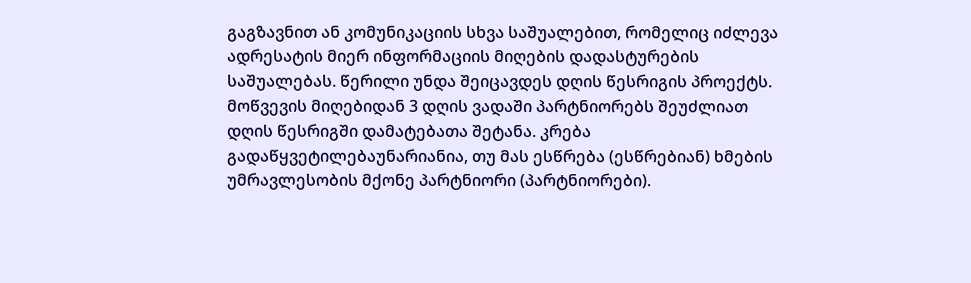გაგზავნით ან კომუნიკაციის სხვა საშუალებით, რომელიც იძლევა ადრესატის მიერ ინფორმაციის მიღების დადასტურების საშუალებას. წერილი უნდა შეიცავდეს დღის წესრიგის პროექტს. მოწვევის მიღებიდან 3 დღის ვადაში პარტნიორებს შეუძლიათ დღის წესრიგში დამატებათა შეტანა. კრება გადაწყვეტილებაუნარიანია, თუ მას ესწრება (ესწრებიან) ხმების უმრავლესობის მქონე პარტნიორი (პარტნიორები).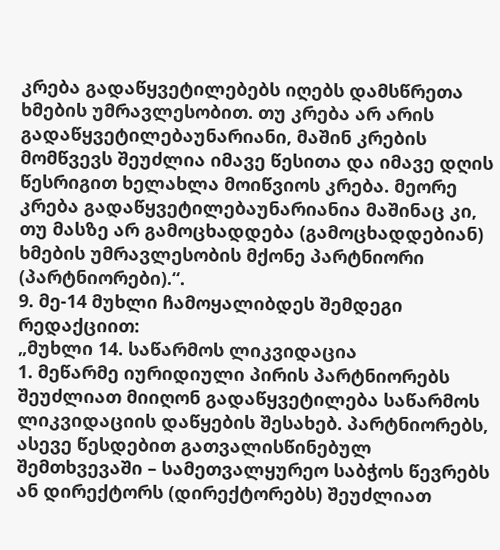კრება გადაწყვეტილებებს იღებს დამსწრეთა ხმების უმრავლესობით. თუ კრება არ არის გადაწყვეტილებაუნარიანი, მაშინ კრების მომწვევს შეუძლია იმავე წესითა და იმავე დღის წესრიგით ხელახლა მოიწვიოს კრება. მეორე კრება გადაწყვეტილებაუნარიანია მაშინაც კი, თუ მასზე არ გამოცხადდება (გამოცხადდებიან) ხმების უმრავლესობის მქონე პარტნიორი (პარტნიორები).“.
9. მე-14 მუხლი ჩამოყალიბდეს შემდეგი რედაქციით:
„მუხლი 14. საწარმოს ლიკვიდაცია
1. მეწარმე იურიდიული პირის პარტნიორებს შეუძლიათ მიიღონ გადაწყვეტილება საწარმოს ლიკვიდაციის დაწყების შესახებ. პარტნიორებს, ასევე წესდებით გათვალისწინებულ შემთხვევაში – სამეთვალყურეო საბჭოს წევრებს ან დირექტორს (დირექტორებს) შეუძლიათ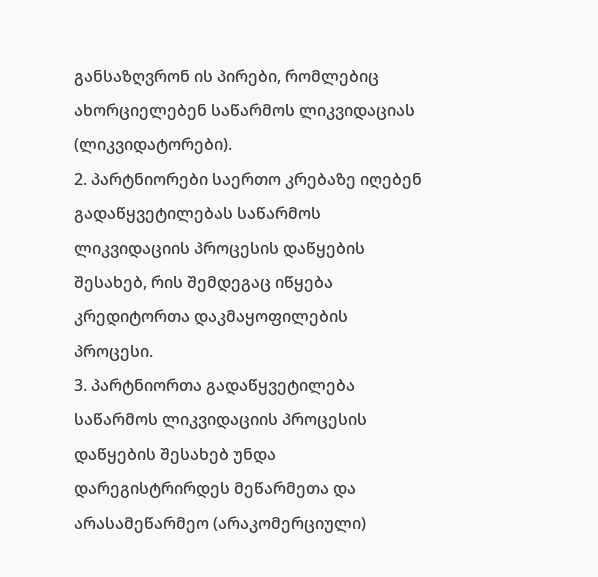განსაზღვრონ ის პირები, რომლებიც ახორციელებენ საწარმოს ლიკვიდაციას (ლიკვიდატორები).
2. პარტნიორები საერთო კრებაზე იღებენ გადაწყვეტილებას საწარმოს ლიკვიდაციის პროცესის დაწყების შესახებ, რის შემდეგაც იწყება კრედიტორთა დაკმაყოფილების პროცესი.
3. პარტნიორთა გადაწყვეტილება საწარმოს ლიკვიდაციის პროცესის დაწყების შესახებ უნდა დარეგისტრირდეს მეწარმეთა და არასამეწარმეო (არაკომერციული)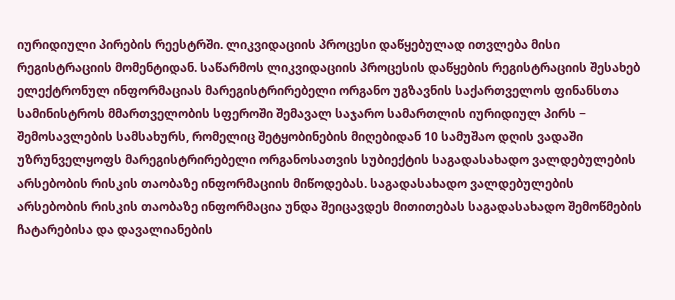იურიდიული პირების რეესტრში. ლიკვიდაციის პროცესი დაწყებულად ითვლება მისი რეგისტრაციის მომენტიდან. საწარმოს ლიკვიდაციის პროცესის დაწყების რეგისტრაციის შესახებ ელექტრონულ ინფორმაციას მარეგისტრირებელი ორგანო უგზავნის საქართველოს ფინანსთა სამინისტროს მმართველობის სფეროში შემავალ საჯარო სამართლის იურიდიულ პირს − შემოსავლების სამსახურს, რომელიც შეტყობინების მიღებიდან 10 სამუშაო დღის ვადაში უზრუნველყოფს მარეგისტრირებელი ორგანოსათვის სუბიექტის საგადასახადო ვალდებულების არსებობის რისკის თაობაზე ინფორმაციის მიწოდებას. საგადასახადო ვალდებულების არსებობის რისკის თაობაზე ინფორმაცია უნდა შეიცავდეს მითითებას საგადასახადო შემოწმების ჩატარებისა და დავალიანების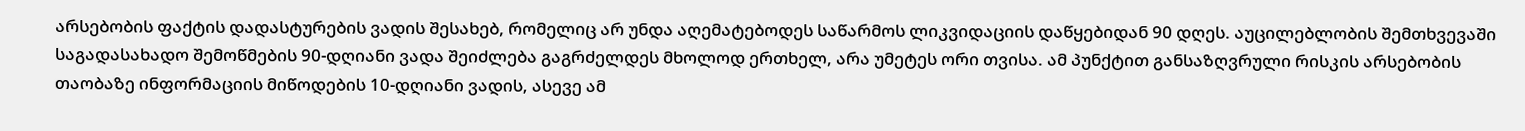არსებობის ფაქტის დადასტურების ვადის შესახებ, რომელიც არ უნდა აღემატებოდეს საწარმოს ლიკვიდაციის დაწყებიდან 90 დღეს. აუცილებლობის შემთხვევაში საგადასახადო შემოწმების 90-დღიანი ვადა შეიძლება გაგრძელდეს მხოლოდ ერთხელ, არა უმეტეს ორი თვისა. ამ პუნქტით განსაზღვრული რისკის არსებობის თაობაზე ინფორმაციის მიწოდების 10-დღიანი ვადის, ასევე ამ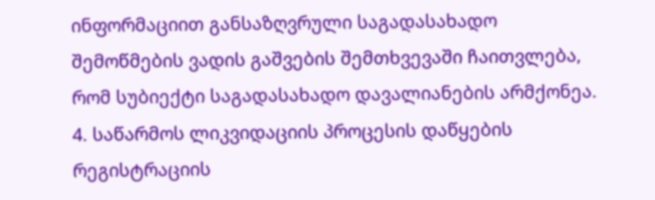ინფორმაციით განსაზღვრული საგადასახადო შემოწმების ვადის გაშვების შემთხვევაში ჩაითვლება, რომ სუბიექტი საგადასახადო დავალიანების არმქონეა.
4. საწარმოს ლიკვიდაციის პროცესის დაწყების რეგისტრაციის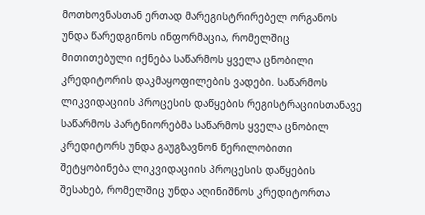მოთხოვნასთან ერთად მარეგისტრირებელ ორგანოს უნდა წარედგინოს ინფორმაცია, რომელშიც მითითებული იქნება საწარმოს ყველა ცნობილი კრედიტორის დაკმაყოფილების ვადები. საწარმოს ლიკვიდაციის პროცესის დაწყების რეგისტრაციისთანავე საწარმოს პარტნიორებმა საწარმოს ყველა ცნობილ კრედიტორს უნდა გაუგზავნონ წერილობითი შეტყობინება ლიკვიდაციის პროცესის დაწყების შესახებ, რომელშიც უნდა აღინიშნოს კრედიტორთა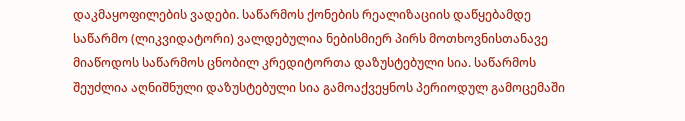დაკმაყოფილების ვადები. საწარმოს ქონების რეალიზაციის დაწყებამდე საწარმო (ლიკვიდატორი) ვალდებულია ნებისმიერ პირს მოთხოვნისთანავე მიაწოდოს საწარმოს ცნობილ კრედიტორთა დაზუსტებული სია. საწარმოს შეუძლია აღნიშნული დაზუსტებული სია გამოაქვეყნოს პერიოდულ გამოცემაში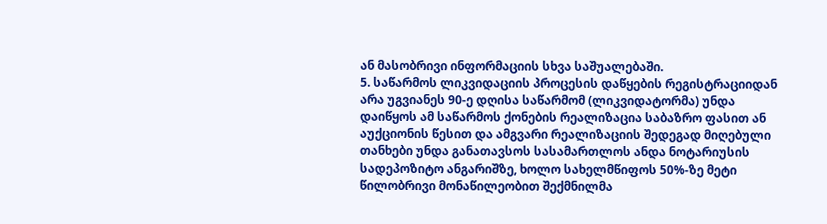ან მასობრივი ინფორმაციის სხვა საშუალებაში.
5. საწარმოს ლიკვიდაციის პროცესის დაწყების რეგისტრაციიდან არა უგვიანეს 90-ე დღისა საწარმომ (ლიკვიდატორმა) უნდა დაიწყოს ამ საწარმოს ქონების რეალიზაცია საბაზრო ფასით ან აუქციონის წესით და ამგვარი რეალიზაციის შედეგად მიღებული თანხები უნდა განათავსოს სასამართლოს ანდა ნოტარიუსის სადეპოზიტო ანგარიშზე, ხოლო სახელმწიფოს 50%-ზე მეტი წილობრივი მონაწილეობით შექმნილმა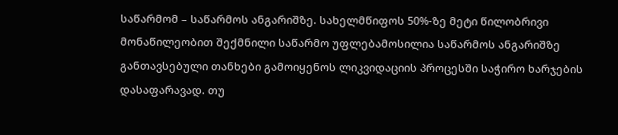საწარმომ – საწარმოს ანგარიშზე. სახელმწიფოს 50%-ზე მეტი წილობრივი მონაწილეობით შექმნილი საწარმო უფლებამოსილია საწარმოს ანგარიშზე განთავსებული თანხები გამოიყენოს ლიკვიდაციის პროცესში საჭირო ხარჯების დასაფარავად. თუ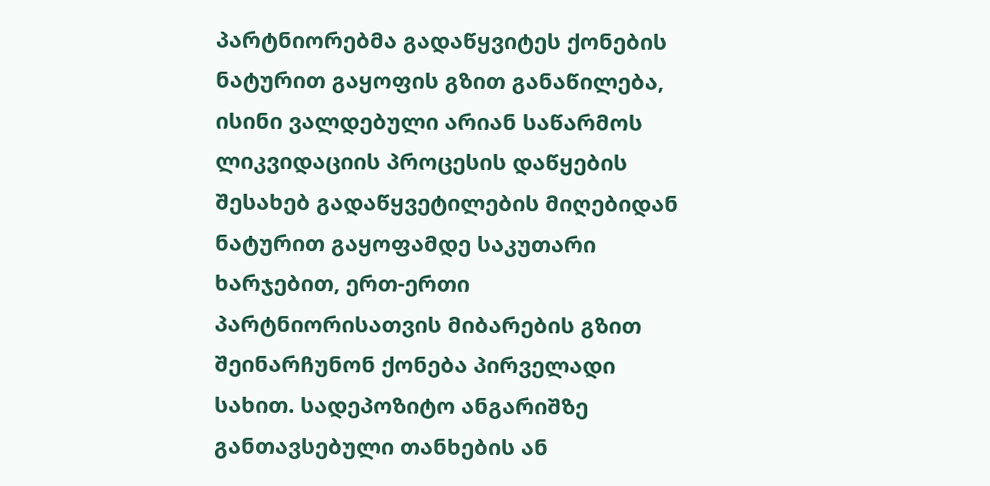პარტნიორებმა გადაწყვიტეს ქონების ნატურით გაყოფის გზით განაწილება, ისინი ვალდებული არიან საწარმოს ლიკვიდაციის პროცესის დაწყების შესახებ გადაწყვეტილების მიღებიდან ნატურით გაყოფამდე საკუთარი ხარჯებით, ერთ-ერთი პარტნიორისათვის მიბარების გზით შეინარჩუნონ ქონება პირველადი სახით. სადეპოზიტო ანგარიშზე განთავსებული თანხების ან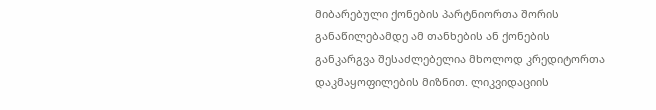მიბარებული ქონების პარტნიორთა შორის განაწილებამდე ამ თანხების ან ქონების განკარგვა შესაძლებელია მხოლოდ კრედიტორთა დაკმაყოფილების მიზნით. ლიკვიდაციის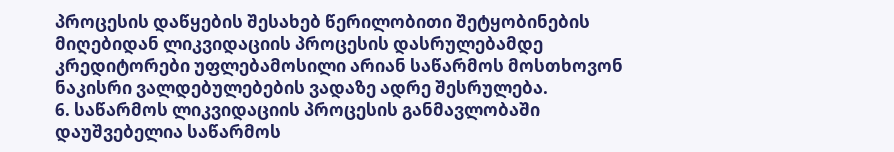პროცესის დაწყების შესახებ წერილობითი შეტყობინების მიღებიდან ლიკვიდაციის პროცესის დასრულებამდე კრედიტორები უფლებამოსილი არიან საწარმოს მოსთხოვონ ნაკისრი ვალდებულებების ვადაზე ადრე შესრულება.
6. საწარმოს ლიკვიდაციის პროცესის განმავლობაში დაუშვებელია საწარმოს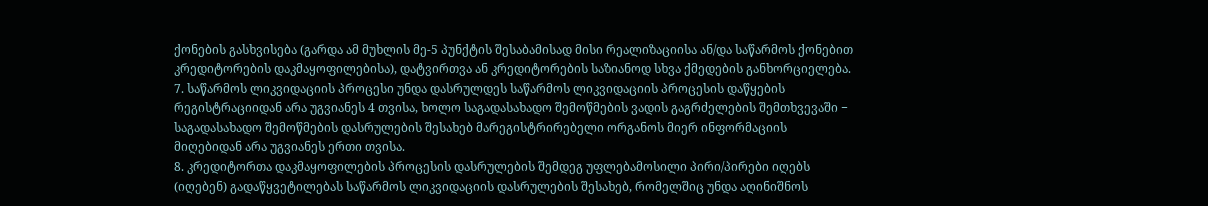ქონების გასხვისება (გარდა ამ მუხლის მე-5 პუნქტის შესაბამისად მისი რეალიზაციისა ან/და საწარმოს ქონებით კრედიტორების დაკმაყოფილებისა), დატვირთვა ან კრედიტორების საზიანოდ სხვა ქმედების განხორციელება.
7. საწარმოს ლიკვიდაციის პროცესი უნდა დასრულდეს საწარმოს ლიკვიდაციის პროცესის დაწყების რეგისტრაციიდან არა უგვიანეს 4 თვისა, ხოლო საგადასახადო შემოწმების ვადის გაგრძელების შემთხვევაში − საგადასახადო შემოწმების დასრულების შესახებ მარეგისტრირებელი ორგანოს მიერ ინფორმაციის მიღებიდან არა უგვიანეს ერთი თვისა.
8. კრედიტორთა დაკმაყოფილების პროცესის დასრულების შემდეგ უფლებამოსილი პირი/პირები იღებს (იღებენ) გადაწყვეტილებას საწარმოს ლიკვიდაციის დასრულების შესახებ, რომელშიც უნდა აღინიშნოს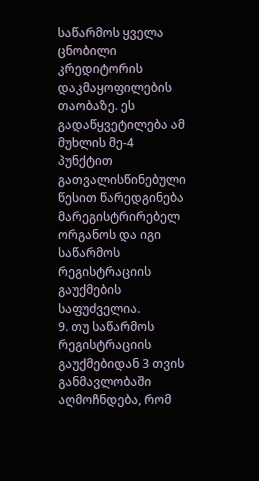საწარმოს ყველა ცნობილი კრედიტორის დაკმაყოფილების თაობაზე. ეს გადაწყვეტილება ამ მუხლის მე-4 პუნქტით გათვალისწინებული წესით წარედგინება მარეგისტრირებელ ორგანოს და იგი საწარმოს რეგისტრაციის გაუქმების საფუძველია.
9. თუ საწარმოს რეგისტრაციის გაუქმებიდან 3 თვის განმავლობაში აღმოჩნდება, რომ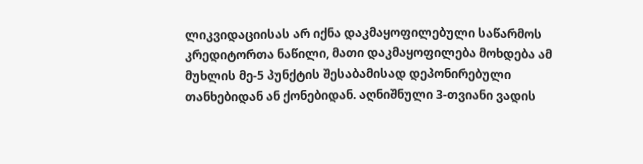ლიკვიდაციისას არ იქნა დაკმაყოფილებული საწარმოს კრედიტორთა ნაწილი, მათი დაკმაყოფილება მოხდება ამ მუხლის მე-5 პუნქტის შესაბამისად დეპონირებული თანხებიდან ან ქონებიდან. აღნიშნული 3-თვიანი ვადის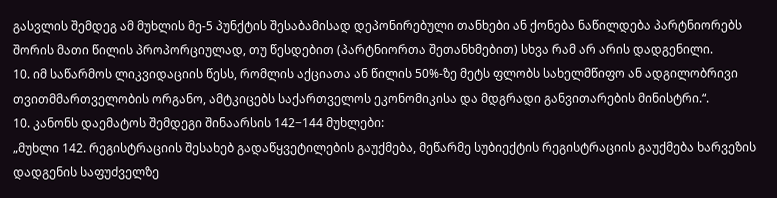გასვლის შემდეგ ამ მუხლის მე-5 პუნქტის შესაბამისად დეპონირებული თანხები ან ქონება ნაწილდება პარტნიორებს შორის მათი წილის პროპორციულად, თუ წესდებით (პარტნიორთა შეთანხმებით) სხვა რამ არ არის დადგენილი.
10. იმ საწარმოს ლიკვიდაციის წესს, რომლის აქციათა ან წილის 50%-ზე მეტს ფლობს სახელმწიფო ან ადგილობრივი თვითმმართველობის ორგანო, ამტკიცებს საქართველოს ეკონომიკისა და მდგრადი განვითარების მინისტრი.“.
10. კანონს დაემატოს შემდეგი შინაარსის 142−144 მუხლები:
„მუხლი 142. რეგისტრაციის შესახებ გადაწყვეტილების გაუქმება, მეწარმე სუბიექტის რეგისტრაციის გაუქმება ხარვეზის დადგენის საფუძველზე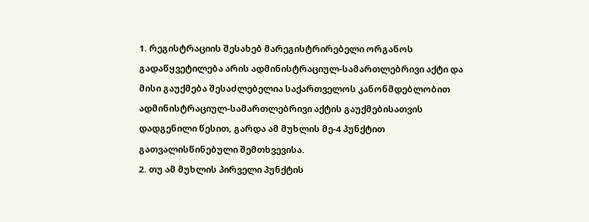1. რეგისტრაციის შესახებ მარეგისტრირებელი ორგანოს გადაწყვეტილება არის ადმინისტრაციულ-სამართლებრივი აქტი და მისი გაუქმება შესაძლებელია საქართველოს კანონმდებლობით ადმინისტრაციულ-სამართლებრივი აქტის გაუქმებისათვის დადგენილი წესით, გარდა ამ მუხლის მე-4 პუნქტით გათვალისწინებული შემთხვევისა.
2. თუ ამ მუხლის პირველი პუნქტის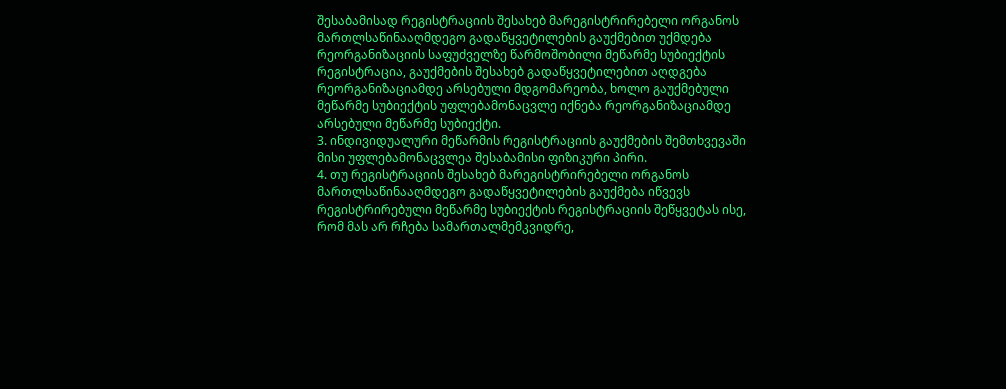შესაბამისად რეგისტრაციის შესახებ მარეგისტრირებელი ორგანოს მართლსაწინააღმდეგო გადაწყვეტილების გაუქმებით უქმდება რეორგანიზაციის საფუძველზე წარმოშობილი მეწარმე სუბიექტის რეგისტრაცია, გაუქმების შესახებ გადაწყვეტილებით აღდგება რეორგანიზაციამდე არსებული მდგომარეობა, ხოლო გაუქმებული მეწარმე სუბიექტის უფლებამონაცვლე იქნება რეორგანიზაციამდე არსებული მეწარმე სუბიექტი.
3. ინდივიდუალური მეწარმის რეგისტრაციის გაუქმების შემთხვევაში მისი უფლებამონაცვლეა შესაბამისი ფიზიკური პირი.
4. თუ რეგისტრაციის შესახებ მარეგისტრირებელი ორგანოს მართლსაწინააღმდეგო გადაწყვეტილების გაუქმება იწვევს რეგისტრირებული მეწარმე სუბიექტის რეგისტრაციის შეწყვეტას ისე, რომ მას არ რჩება სამართალმემკვიდრე,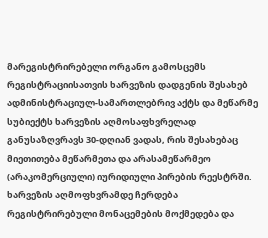მარეგისტრირებელი ორგანო გამოსცემს რეგისტრაციისათვის ხარვეზის დადგენის შესახებ ადმინისტრაციულ-სამართლებრივ აქტს და მეწარმე სუბიექტს ხარვეზის აღმოსაფხვრელად განუსაზღვრავს 30-დღიან ვადას, რის შესახებაც მიეთითება მეწარმეთა და არასამეწარმეო (არაკომერციული) იურიდიული პირების რეესტრში. ხარვეზის აღმოფხვრამდე ჩერდება რეგისტრირებული მონაცემების მოქმედება და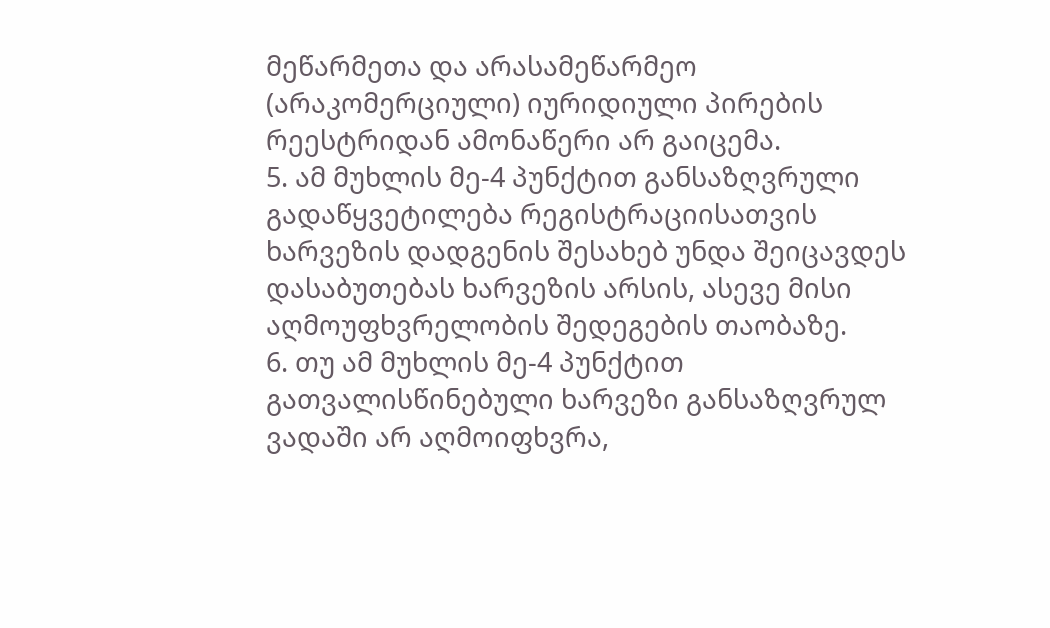მეწარმეთა და არასამეწარმეო (არაკომერციული) იურიდიული პირების რეესტრიდან ამონაწერი არ გაიცემა.
5. ამ მუხლის მე-4 პუნქტით განსაზღვრული გადაწყვეტილება რეგისტრაციისათვის ხარვეზის დადგენის შესახებ უნდა შეიცავდეს დასაბუთებას ხარვეზის არსის, ასევე მისი აღმოუფხვრელობის შედეგების თაობაზე.
6. თუ ამ მუხლის მე-4 პუნქტით გათვალისწინებული ხარვეზი განსაზღვრულ ვადაში არ აღმოიფხვრა,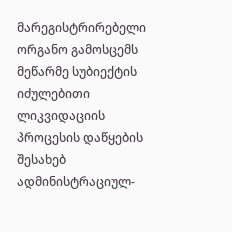მარეგისტრირებელი ორგანო გამოსცემს მეწარმე სუბიექტის იძულებითი ლიკვიდაციის პროცესის დაწყების შესახებ ადმინისტრაციულ-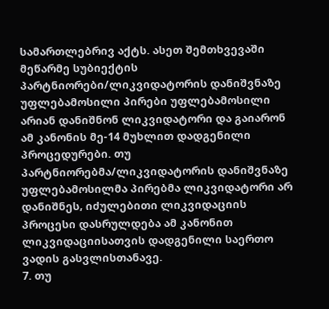სამართლებრივ აქტს. ასეთ შემთხვევაში მეწარმე სუბიექტის პარტნიორები/ლიკვიდატორის დანიშვნაზე უფლებამოსილი პირები უფლებამოსილი არიან დანიშნონ ლიკვიდატორი და გაიარონ ამ კანონის მე-14 მუხლით დადგენილი პროცედურები. თუ პარტნიორებმა/ლიკვიდატორის დანიშვნაზე უფლებამოსილმა პირებმა ლიკვიდატორი არ დანიშნეს, იძულებითი ლიკვიდაციის პროცესი დასრულდება ამ კანონით ლიკვიდაციისათვის დადგენილი საერთო ვადის გასვლისთანავე.
7. თუ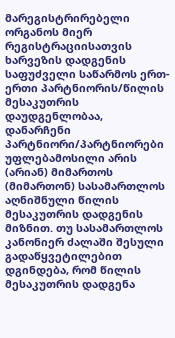მარეგისტრირებელი ორგანოს მიერ რეგისტრაციისათვის ხარვეზის დადგენის საფუძველი საწარმოს ერთ-ერთი პარტნიორის/წილის მესაკუთრის დაუდგენლობაა, დანარჩენი პარტნიორი/პარტნიორები უფლებამოსილი არის (არიან) მიმართოს (მიმართონ) სასამართლოს აღნიშნული წილის მესაკუთრის დადგენის მიზნით. თუ სასამართლოს კანონიერ ძალაში შესული გადაწყვეტილებით დგინდება, რომ წილის მესაკუთრის დადგენა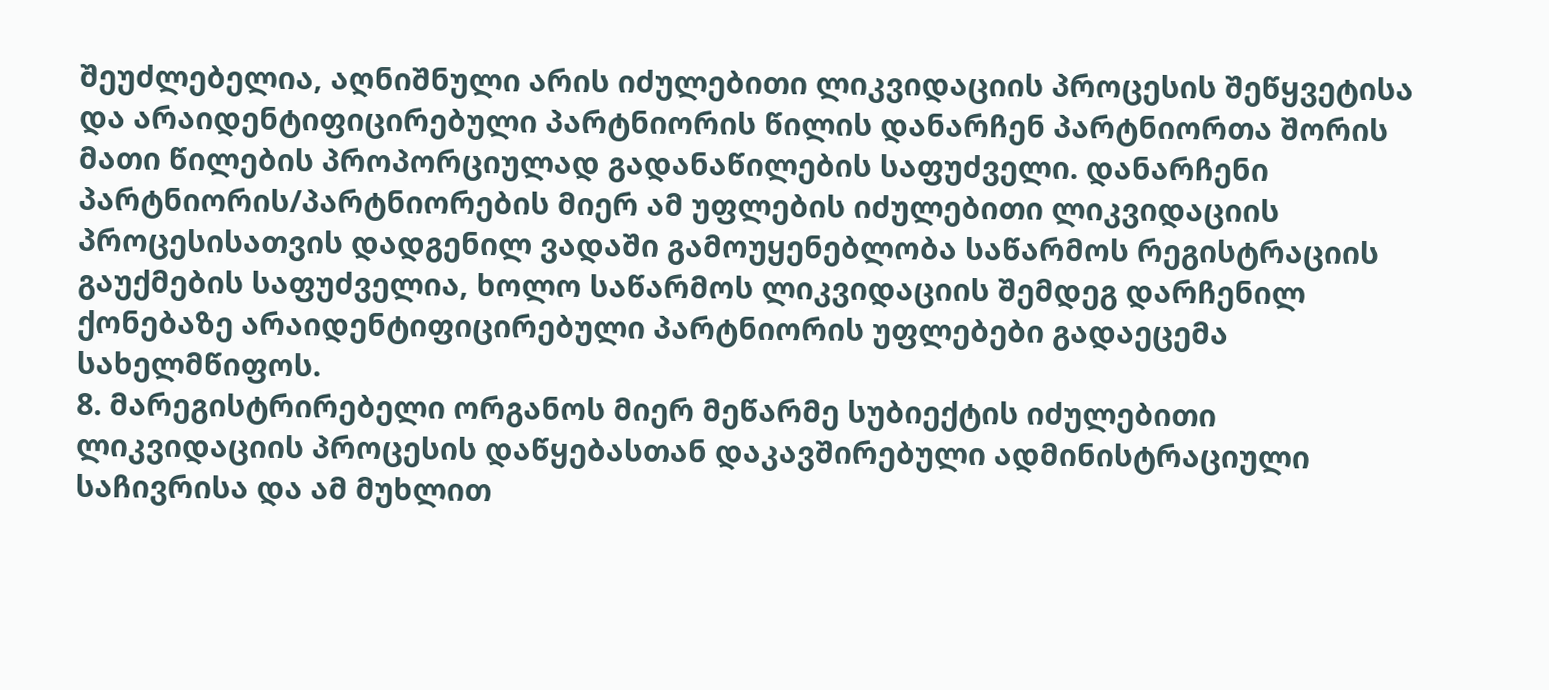შეუძლებელია, აღნიშნული არის იძულებითი ლიკვიდაციის პროცესის შეწყვეტისა და არაიდენტიფიცირებული პარტნიორის წილის დანარჩენ პარტნიორთა შორის მათი წილების პროპორციულად გადანაწილების საფუძველი. დანარჩენი პარტნიორის/პარტნიორების მიერ ამ უფლების იძულებითი ლიკვიდაციის პროცესისათვის დადგენილ ვადაში გამოუყენებლობა საწარმოს რეგისტრაციის გაუქმების საფუძველია, ხოლო საწარმოს ლიკვიდაციის შემდეგ დარჩენილ ქონებაზე არაიდენტიფიცირებული პარტნიორის უფლებები გადაეცემა სახელმწიფოს.
8. მარეგისტრირებელი ორგანოს მიერ მეწარმე სუბიექტის იძულებითი ლიკვიდაციის პროცესის დაწყებასთან დაკავშირებული ადმინისტრაციული საჩივრისა და ამ მუხლით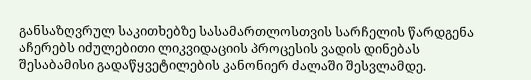განსაზღვრულ საკითხებზე სასამართლოსთვის სარჩელის წარდგენა აჩერებს იძულებითი ლიკვიდაციის პროცესის ვადის დინებას შესაბამისი გადაწყვეტილების კანონიერ ძალაში შესვლამდე.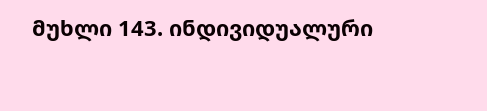მუხლი 143. ინდივიდუალური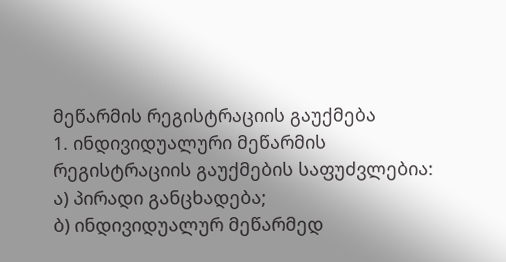მეწარმის რეგისტრაციის გაუქმება
1. ინდივიდუალური მეწარმის რეგისტრაციის გაუქმების საფუძვლებია:
ა) პირადი განცხადება;
ბ) ინდივიდუალურ მეწარმედ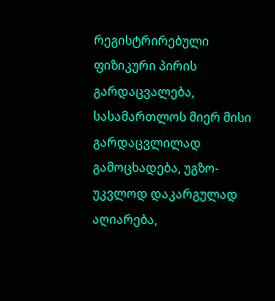რეგისტრირებული ფიზიკური პირის გარდაცვალება, სასამართლოს მიერ მისი გარდაცვლილად გამოცხადება, უგზო-უკვლოდ დაკარგულად აღიარება,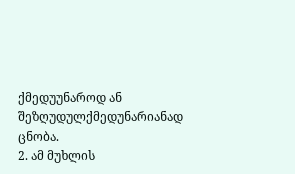ქმედუუნაროდ ან შეზღუდულქმედუნარიანად ცნობა.
2. ამ მუხლის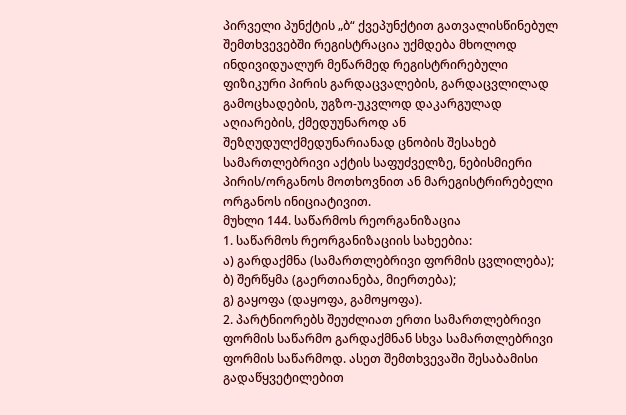პირველი პუნქტის „ბ“ ქვეპუნქტით გათვალისწინებულ შემთხვევებში რეგისტრაცია უქმდება მხოლოდ ინდივიდუალურ მეწარმედ რეგისტრირებული ფიზიკური პირის გარდაცვალების, გარდაცვლილად გამოცხადების, უგზო-უკვლოდ დაკარგულად აღიარების, ქმედუუნაროდ ან შეზღუდულქმედუნარიანად ცნობის შესახებ სამართლებრივი აქტის საფუძველზე, ნებისმიერი პირის/ორგანოს მოთხოვნით ან მარეგისტრირებელი ორგანოს ინიციატივით.
მუხლი 144. საწარმოს რეორგანიზაცია
1. საწარმოს რეორგანიზაციის სახეებია:
ა) გარდაქმნა (სამართლებრივი ფორმის ცვლილება);
ბ) შერწყმა (გაერთიანება, მიერთება);
გ) გაყოფა (დაყოფა, გამოყოფა).
2. პარტნიორებს შეუძლიათ ერთი სამართლებრივი ფორმის საწარმო გარდაქმნან სხვა სამართლებრივი ფორმის საწარმოდ. ასეთ შემთხვევაში შესაბამისი გადაწყვეტილებით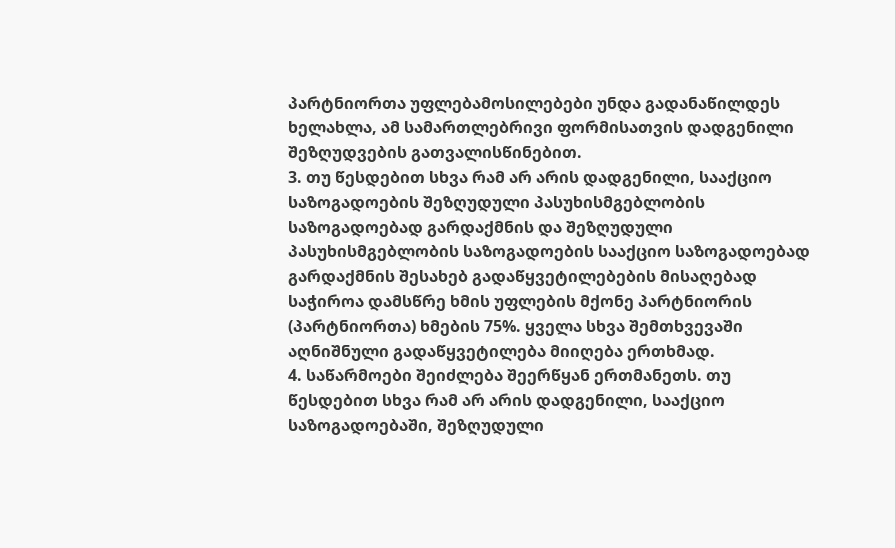პარტნიორთა უფლებამოსილებები უნდა გადანაწილდეს ხელახლა, ამ სამართლებრივი ფორმისათვის დადგენილი შეზღუდვების გათვალისწინებით.
3. თუ წესდებით სხვა რამ არ არის დადგენილი, სააქციო საზოგადოების შეზღუდული პასუხისმგებლობის საზოგადოებად გარდაქმნის და შეზღუდული პასუხისმგებლობის საზოგადოების სააქციო საზოგადოებად გარდაქმნის შესახებ გადაწყვეტილებების მისაღებად საჭიროა დამსწრე ხმის უფლების მქონე პარტნიორის (პარტნიორთა) ხმების 75%. ყველა სხვა შემთხვევაში აღნიშნული გადაწყვეტილება მიიღება ერთხმად.
4. საწარმოები შეიძლება შეერწყან ერთმანეთს. თუ წესდებით სხვა რამ არ არის დადგენილი, სააქციო საზოგადოებაში, შეზღუდული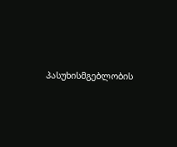პასუხისმგებლობის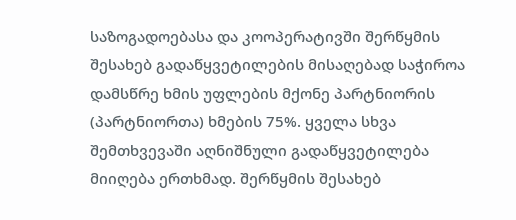საზოგადოებასა და კოოპერატივში შერწყმის შესახებ გადაწყვეტილების მისაღებად საჭიროა დამსწრე ხმის უფლების მქონე პარტნიორის (პარტნიორთა) ხმების 75%. ყველა სხვა შემთხვევაში აღნიშნული გადაწყვეტილება მიიღება ერთხმად. შერწყმის შესახებ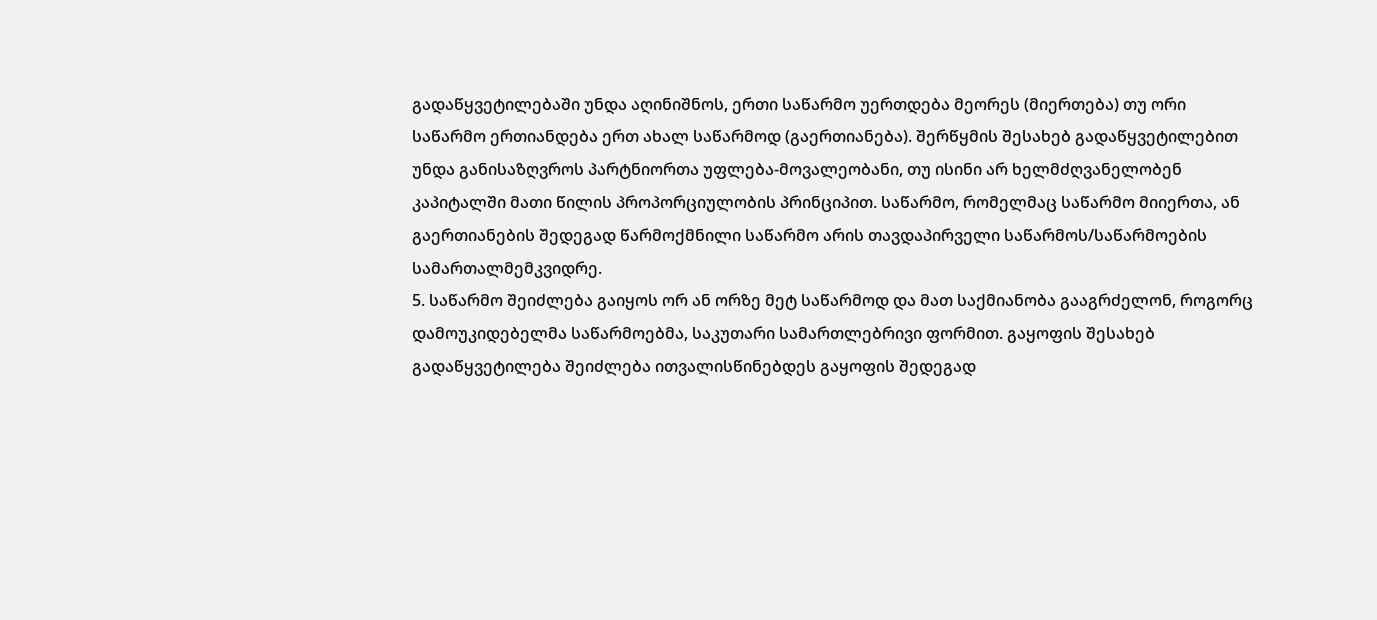გადაწყვეტილებაში უნდა აღინიშნოს, ერთი საწარმო უერთდება მეორეს (მიერთება) თუ ორი საწარმო ერთიანდება ერთ ახალ საწარმოდ (გაერთიანება). შერწყმის შესახებ გადაწყვეტილებით უნდა განისაზღვროს პარტნიორთა უფლება-მოვალეობანი, თუ ისინი არ ხელმძღვანელობენ კაპიტალში მათი წილის პროპორციულობის პრინციპით. საწარმო, რომელმაც საწარმო მიიერთა, ან გაერთიანების შედეგად წარმოქმნილი საწარმო არის თავდაპირველი საწარმოს/საწარმოების სამართალმემკვიდრე.
5. საწარმო შეიძლება გაიყოს ორ ან ორზე მეტ საწარმოდ და მათ საქმიანობა გააგრძელონ, როგორც დამოუკიდებელმა საწარმოებმა, საკუთარი სამართლებრივი ფორმით. გაყოფის შესახებ გადაწყვეტილება შეიძლება ითვალისწინებდეს გაყოფის შედეგად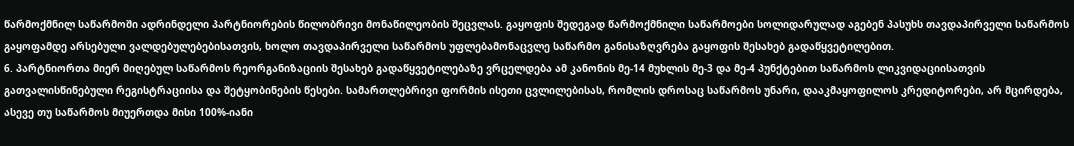წარმოქმნილ საწარმოში ადრინდელი პარტნიორების წილობრივი მონაწილეობის შეცვლას. გაყოფის შედეგად წარმოქმნილი საწარმოები სოლიდარულად აგებენ პასუხს თავდაპირველი საწარმოს გაყოფამდე არსებული ვალდებულებებისათვის, ხოლო თავდაპირველი საწარმოს უფლებამონაცვლე საწარმო განისაზღვრება გაყოფის შესახებ გადაწყვეტილებით.
6. პარტნიორთა მიერ მიღებულ საწარმოს რეორგანიზაციის შესახებ გადაწყვეტილებაზე ვრცელდება ამ კანონის მე-14 მუხლის მე-3 და მე-4 პუნქტებით საწარმოს ლიკვიდაციისათვის გათვალისწინებული რეგისტრაციისა და შეტყობინების წესები. სამართლებრივი ფორმის ისეთი ცვლილებისას, რომლის დროსაც საწარმოს უნარი, დააკმაყოფილოს კრედიტორები, არ მცირდება, ასევე თუ საწარმოს მიუერთდა მისი 100%-იანი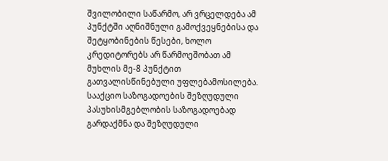შვილობილი საწარმო, არ ვრცელდება ამ პუნქტში აღნიშნული გამოქვეყნებისა და შეტყობინების წესები, ხოლო კრედიტორებს არ წარმოეშობათ ამ მუხლის მე-8 პუნქტით გათვალისწინებული უფლებამოსილება. სააქციო საზოგადოების შეზღუდული პასუხისმგებლობის საზოგადოებად გარდაქმნა და შეზღუდული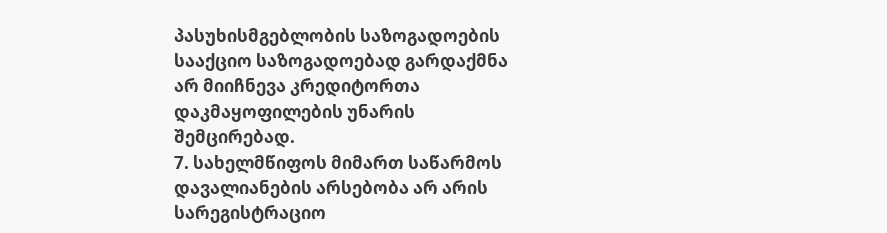პასუხისმგებლობის საზოგადოების სააქციო საზოგადოებად გარდაქმნა არ მიიჩნევა კრედიტორთა დაკმაყოფილების უნარის შემცირებად.
7. სახელმწიფოს მიმართ საწარმოს დავალიანების არსებობა არ არის სარეგისტრაციო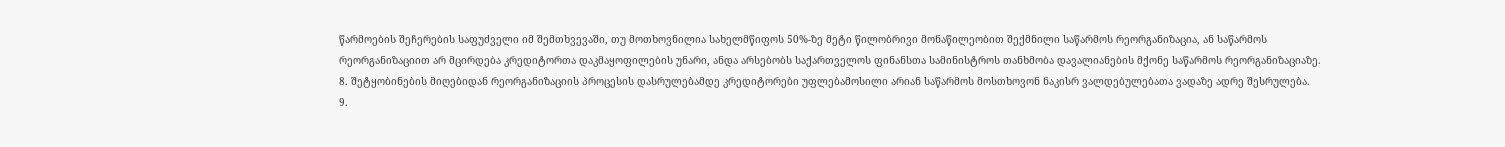წარმოების შეჩერების საფუძველი იმ შემთხვევაში, თუ მოთხოვნილია სახელმწიფოს 50%-ზე მეტი წილობრივი მონაწილეობით შექმნილი საწარმოს რეორგანიზაცია, ან საწარმოს რეორგანიზაციით არ მცირდება კრედიტორთა დაკმაყოფილების უნარი, ანდა არსებობს საქართველოს ფინანსთა სამინისტროს თანხმობა დავალიანების მქონე საწარმოს რეორგანიზაციაზე.
8. შეტყობინების მიღებიდან რეორგანიზაციის პროცესის დასრულებამდე კრედიტორები უფლებამოსილი არიან საწარმოს მოსთხოვონ ნაკისრ ვალდებულებათა ვადაზე ადრე შესრულება.
9.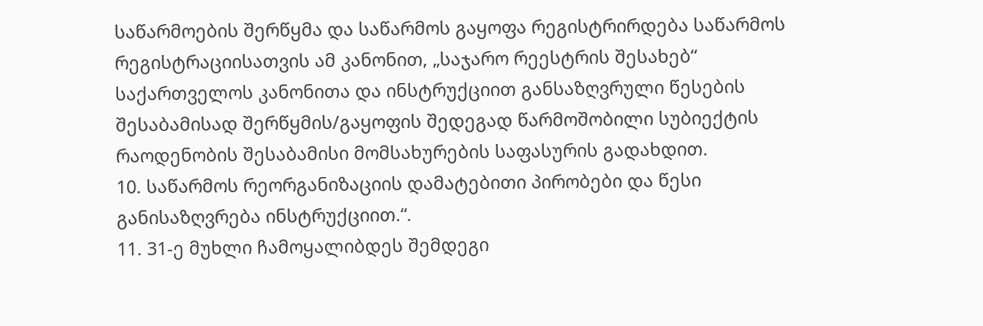საწარმოების შერწყმა და საწარმოს გაყოფა რეგისტრირდება საწარმოს რეგისტრაციისათვის ამ კანონით, „საჯარო რეესტრის შესახებ“ საქართველოს კანონითა და ინსტრუქციით განსაზღვრული წესების შესაბამისად შერწყმის/გაყოფის შედეგად წარმოშობილი სუბიექტის რაოდენობის შესაბამისი მომსახურების საფასურის გადახდით.
10. საწარმოს რეორგანიზაციის დამატებითი პირობები და წესი განისაზღვრება ინსტრუქციით.“.
11. 31-ე მუხლი ჩამოყალიბდეს შემდეგი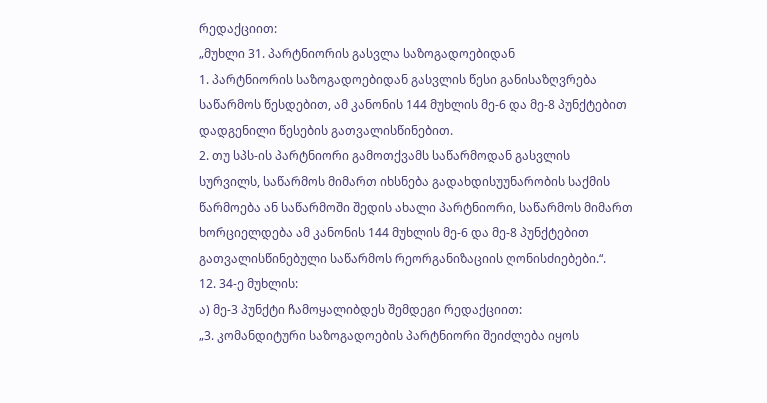რედაქციით:
„მუხლი 31. პარტნიორის გასვლა საზოგადოებიდან
1. პარტნიორის საზოგადოებიდან გასვლის წესი განისაზღვრება საწარმოს წესდებით, ამ კანონის 144 მუხლის მე-6 და მე-8 პუნქტებით დადგენილი წესების გათვალისწინებით.
2. თუ სპს-ის პარტნიორი გამოთქვამს საწარმოდან გასვლის სურვილს, საწარმოს მიმართ იხსნება გადახდისუუნარობის საქმის წარმოება ან საწარმოში შედის ახალი პარტნიორი, საწარმოს მიმართ ხორციელდება ამ კანონის 144 მუხლის მე-6 და მე-8 პუნქტებით გათვალისწინებული საწარმოს რეორგანიზაციის ღონისძიებები.“.
12. 34-ე მუხლის:
ა) მე-3 პუნქტი ჩამოყალიბდეს შემდეგი რედაქციით:
„3. კომანდიტური საზოგადოების პარტნიორი შეიძლება იყოს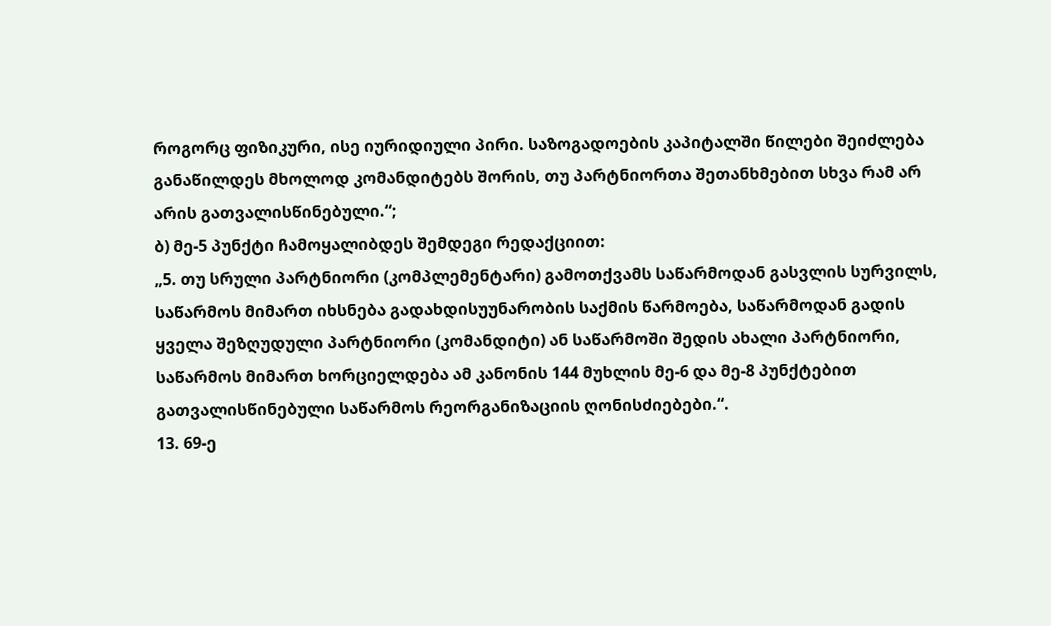როგორც ფიზიკური, ისე იურიდიული პირი. საზოგადოების კაპიტალში წილები შეიძლება განაწილდეს მხოლოდ კომანდიტებს შორის, თუ პარტნიორთა შეთანხმებით სხვა რამ არ არის გათვალისწინებული.“;
ბ) მე-5 პუნქტი ჩამოყალიბდეს შემდეგი რედაქციით:
„5. თუ სრული პარტნიორი (კომპლემენტარი) გამოთქვამს საწარმოდან გასვლის სურვილს, საწარმოს მიმართ იხსნება გადახდისუუნარობის საქმის წარმოება, საწარმოდან გადის ყველა შეზღუდული პარტნიორი (კომანდიტი) ან საწარმოში შედის ახალი პარტნიორი, საწარმოს მიმართ ხორციელდება ამ კანონის 144 მუხლის მე-6 და მე-8 პუნქტებით გათვალისწინებული საწარმოს რეორგანიზაციის ღონისძიებები.“.
13. 69-ე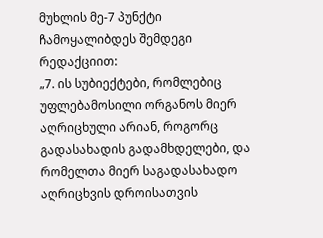მუხლის მე-7 პუნქტი ჩამოყალიბდეს შემდეგი რედაქციით:
„7. ის სუბიექტები, რომლებიც უფლებამოსილი ორგანოს მიერ აღრიცხული არიან, როგორც გადასახადის გადამხდელები, და რომელთა მიერ საგადასახადო აღრიცხვის დროისათვის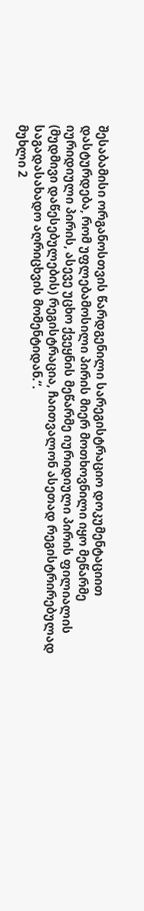შესაბამისი ორგანოსთვის წარდგენილი სარეგისტრაციო დოკუმენტაციით დასტურდება, რომ უფლებამოსილი პირის მიერ მოთხოვნილი იყო მეწარმე იურიდიული პირის, ასევე უცხო ქვეყნის მეწარმე იურიდიული პირის ფილიალის (მუდმივი დაწესებულების) რეგისტრაცია, ჩაითვალონ ასეთად რეგისტრირებულად საგადასახადო აღრიცხვის მომენტიდან.“.
მუხლი 2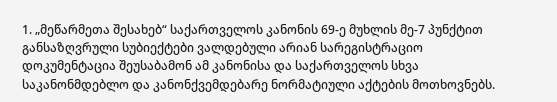1. „მეწარმეთა შესახებ“ საქართველოს კანონის 69-ე მუხლის მე-7 პუნქტით განსაზღვრული სუბიექტები ვალდებული არიან სარეგისტრაციო დოკუმენტაცია შეუსაბამონ ამ კანონისა და საქართველოს სხვა საკანონმდებლო და კანონქვემდებარე ნორმატიული აქტების მოთხოვნებს.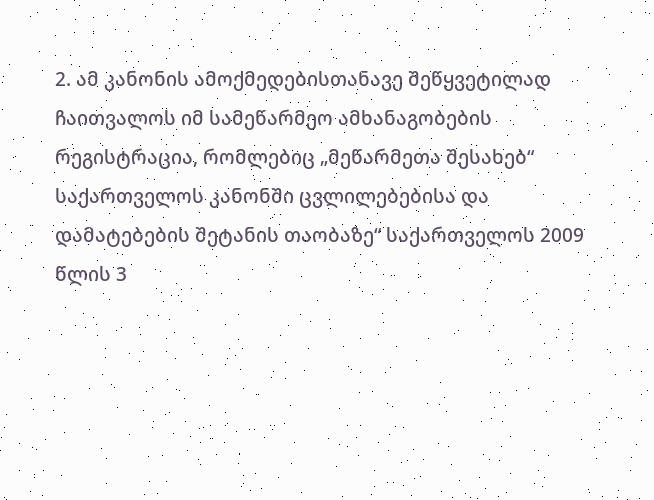2. ამ კანონის ამოქმედებისთანავე შეწყვეტილად ჩაითვალოს იმ სამეწარმეო ამხანაგობების რეგისტრაცია, რომლებიც „მეწარმეთა შესახებ“ საქართველოს კანონში ცვლილებებისა და დამატებების შეტანის თაობაზე“ საქართველოს 2009 წლის 3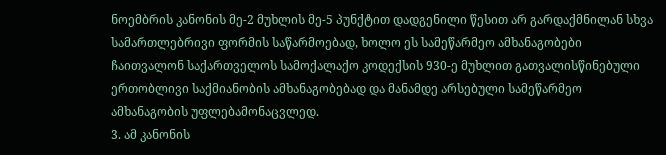ნოემბრის კანონის მე-2 მუხლის მე-5 პუნქტით დადგენილი წესით არ გარდაქმნილან სხვა სამართლებრივი ფორმის საწარმოებად, ხოლო ეს სამეწარმეო ამხანაგობები ჩაითვალონ საქართველოს სამოქალაქო კოდექსის 930-ე მუხლით გათვალისწინებული ერთობლივი საქმიანობის ამხანაგობებად და მანამდე არსებული სამეწარმეო ამხანაგობის უფლებამონაცვლედ.
3. ამ კანონის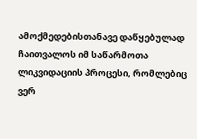ამოქმედებისთანავე დაწყებულად ჩაითვალოს იმ საწარმოთა ლიკვიდაციის პროცესი, რომლებიც ვერ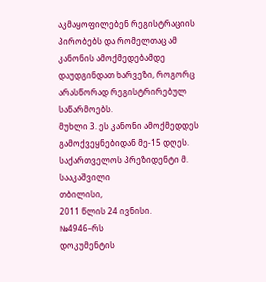აკმაყოფილებენ რეგისტრაციის პირობებს და რომელთაც ამ კანონის ამოქმედებამდე დაუდგინდათ ხარვეზი, როგორც არასწორად რეგისტრირებულ საწარმოებს.
მუხლი 3. ეს კანონი ამოქმედდეს გამოქვეყნებიდან მე-15 დღეს.
საქართველოს პრეზიდენტი მ. სააკაშვილი
თბილისი,
2011 წლის 24 ივნისი.
№4946–რს
დოკუმენტის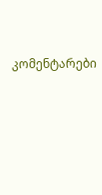კომენტარები